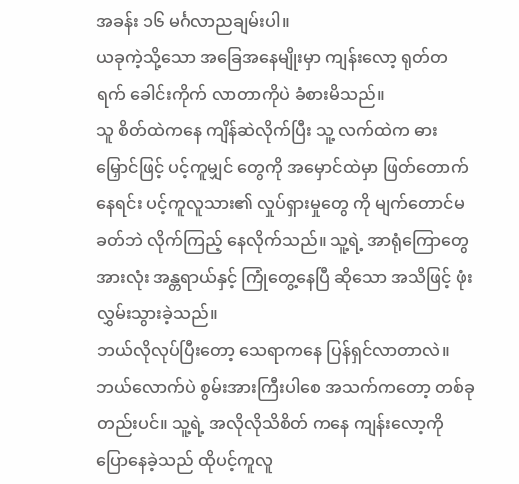အခန်း ၁၆ မင်္ဂလာညချမ်းပါ။
ယခုကဲ့သို့သော အခြေအနေမျိုးမှာ ကျန်းလော့ ရုတ်တရက် ခေါင်းကိုက် လာတာကိုပဲ ခံစားမိသည်။
သူ စိတ်ထဲကနေ ကျိန်ဆဲလိုက်ပြီး သူ့ လက်ထဲက ဓားမြှောင်ဖြင့် ပင့်ကူမျှင် တွေကို အမှောင်ထဲမှာ ဖြတ်တောက် နေရင်း ပင့်ကူလူသား၏ လှုပ်ရှားမှုတွေ ကို မျက်တောင်မခတ်ဘဲ လိုက်ကြည့် နေလိုက်သည်။ သူ့ရဲ့ အာရုံကြောတွေ အားလုံး အန္တရာယ်နှင့် ကြုံတွေ့နေပြီ ဆိုသော အသိဖြင့် ဖုံးလွှမ်းသွားခဲ့သည်။
ဘယ်လိုလုပ်ပြီးတော့ သေရာကနေ ပြန်ရှင်လာတာလဲ။ ဘယ်လောက်ပဲ စွမ်းအားကြီးပါစေ အသက်ကတော့ တစ်ခုတည်းပင်။ သူ့ရဲ့ အလိုလိုသိစိတ် ကနေ ကျန်းလော့ကို ပြောနေခဲ့သည် ထိုပင့်ကူလူ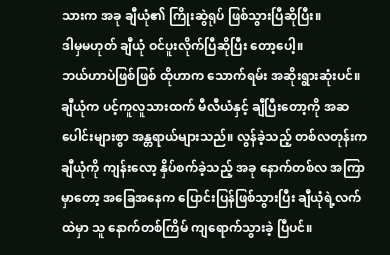သားက အခု ချီယုံ၏ ကြိုးဆွဲရုပ် ဖြစ်သွားပြီဆိုပြီး။
ဒါမှမဟုတ် ချီယုံ ဝင်ပူးလိုက်ပြီဆိုပြီး တော့ပေါ့။
ဘယ်ဟာပဲဖြစ်ဖြစ် ထိုဟာက သောက်ရမ်း အဆိုးရွားဆုံးပင်။
ချီယုံက ပင့်ကူလူသားထက် မီလီယံနှင့် ချီပြီးတော့ကို အဆပေါင်းများစွာ အန္တရာယ်များသည်။ လွန်ခဲ့သည့် တစ်လတုန်းက ချီယုံကို ကျန်းလော့ နှိပ်စက်ခဲ့သည့် အခု နောက်တစ်လ အကြာမှာတော့ အခြေအနေက ပြောင်းပြန်ဖြစ်သွားပြီး ချီယုံရဲ့လက်ထဲမှာ သူ နောက်တစ်ကြိမ် ကျရောက်သွားခဲ့ ပြီပင်။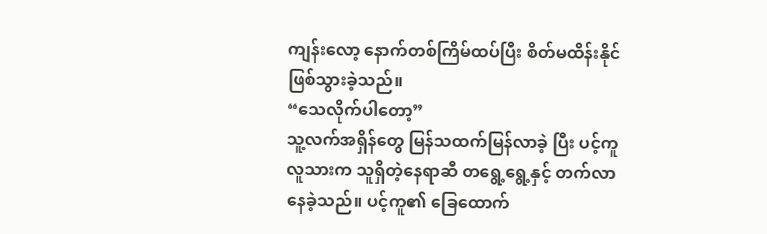ကျန်းလော့ နောက်တစ်ကြိမ်ထပ်ပြီး စိတ်မထိန်းနိုင် ဖြစ်သွားခဲ့သည်။
“သေလိုက်ပါတော့”
သူ့လက်အရှိန်တွေ မြန်သထက်မြန်လာခဲ့ ပြီး ပင့်ကူလူသားက သူရှိတဲ့နေရာဆီ တရွေ့ရွေ့နှင့် တက်လာနေခဲ့သည်။ ပင့်ကူ၏ ခြေထောက်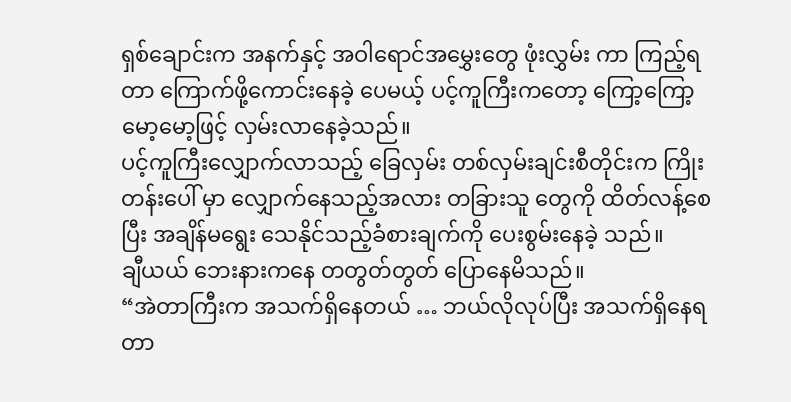ရှစ်ချောင်းက အနက်နှင့် အဝါရောင်အမွှေးတွေ ဖုံးလွှမ်း ကာ ကြည့်ရတာ ကြောက်ဖို့ကောင်းနေခဲ့ ပေမယ့် ပင့်ကူကြီးကတော့ ကြော့ကြော့ မော့မော့ဖြင့် လှမ်းလာနေခဲ့သည်။
ပင့်ကူကြီးလျှောက်လာသည့် ခြေလှမ်း တစ်လှမ်းချင်းစီတိုင်းက ကြိုးတန်းပေါ် မှာ လျှောက်နေသည့်အလား တခြားသူ တွေကို ထိတ်လန့်စေပြီး အချိန်မရွေး သေနိုင်သည့်ခံစားချက်ကို ပေးစွမ်းနေခဲ့ သည်။
ချီယယ် ဘေးနားကနေ တတွတ်တွတ် ပြောနေမိသည်။
“အဲတာကြီးက အသက်ရှိနေတယ် … ဘယ်လိုလုပ်ပြီး အသက်ရှိနေရတာ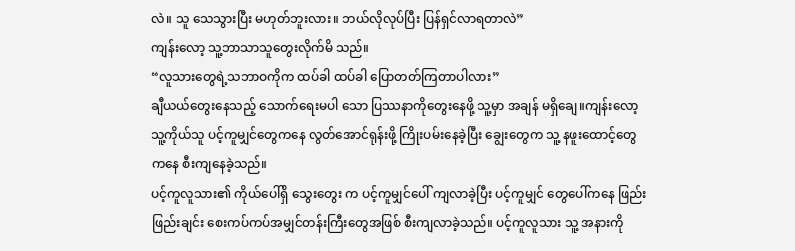လဲ။ သူ သေသွားပြီး မဟုတ်ဘူးလား။ ဘယ်လိုလုပ်ပြီး ပြန်ရှင်လာရတာလဲ”
ကျန်းလော့ သူ့ဘာသာသူတွေးလိုက်မိ သည်။
“လူသားတွေရဲ့သဘာဝကိုက ထပ်ခါ ထပ်ခါ ပြောတတ်ကြတာပါလား”
ချီယယ်တွေးနေသည့် သောက်ရေးမပါ သော ပြဿနာကိုတွေးနေဖို့ သူ့မှာ အချန် မရှိချေ။ကျန်းလော့ သူ့ကိုယ်သူ ပင့်ကူမျှင်တွေကနေ လွတ်အောင်ရုန်းဖို့ ကြိုးပမ်းနေခဲ့ပြီး ချွေးတွေက သူ့ နဖူးထောင့်တွေကနေ စီးကျနေခဲ့သည်။
ပင့်ကူလူသား၏ ကိုယ်ပေါ်ရှိ သွေးတွေး က ပင့်ကူမျှင်ပေါ် ကျလာခဲ့ပြီး ပင့်ကူမျှင် တွေပေါ်ကနေ ဖြည်းဖြည်းချင်း စေးကပ်ကပ်အမျှင်တန်းကြီးတွေအဖြစ် စီးကျလာခဲ့သည်။ ပင့်ကူလူသား သူ့ အနားကို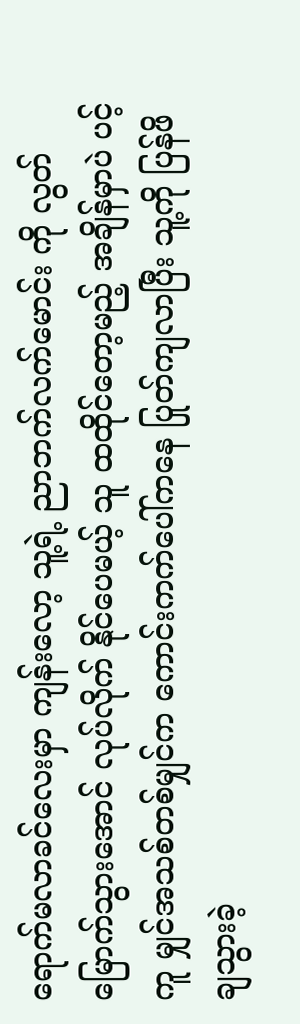ရောက်မလာခင်လေးမှာ ကျန်းလော့ သူ့ရဲ့ ညာဘက်လက်မောင်း ကို လွတ်မြောက်သွားအောင် လုပ်လိုက် နိုင်ပေမယ့် သူ ထထိုင်တော့မည့် အချိန်မှာပဲ ပင့်ကူ မျှင်အသစ်တစ်မျှင်က ကောင်းကက်ပေါ်ကနေ ပြုတ်ကျလာပြီး သူ့ကို ပြန်ဖိချသွားခဲ့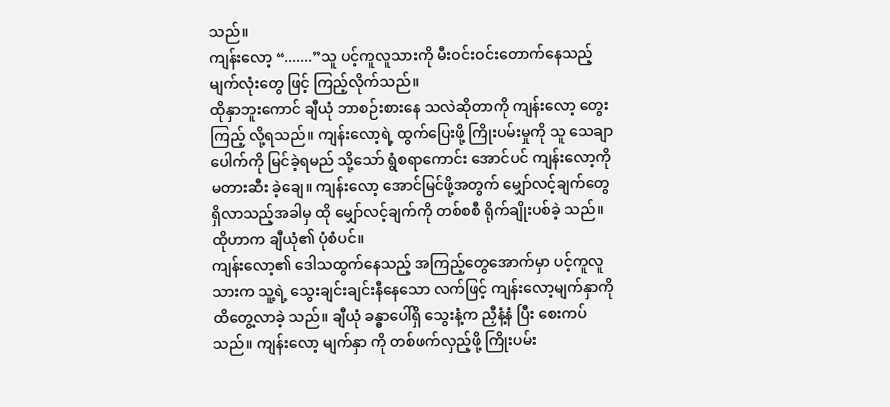သည်။
ကျန်းလော့ “.......”သူ ပင့်ကူလူသားကို မီးဝင်းဝင်းတောက်နေသည့် မျက်လုံးတွေ ဖြင့် ကြည့်လိုက်သည်။
ထိုနှာဘူးကောင် ချီယုံ ဘာစဉ်းစားနေ သလဲဆိုတာကို ကျန်းလော့ တွေးကြည့် လို့ရသည်။ ကျန်းလော့ရဲ့ ထွက်ပြေးဖို့ ကြိုးပမ်းမှုကို သူ သေချာပေါက်ကို မြင်ခဲ့ရမည် သို့သော် ရွံစရာကောင်း အောင်ပင် ကျန်းလော့ကို မတားဆီး ခဲ့ချေ။ ကျန်းလော့ အောင်မြင်ဖို့အတွက် မျှော်လင့်ချက်တွေရှိလာသည့်အခါမှ ထို မျှော်လင့်ချက်ကို တစ်စစီ ရိုက်ချိုးပစ်ခဲ့ သည်။
ထိုဟာက ချီယုံ၏ ပုံစံပင်။
ကျန်းလော့၏ ဒေါသထွက်နေသည့် အကြည့်တွေအောက်မှာ ပင့်ကူလူသားက သူ့ရဲ့ သွေးချင်းချင်းနီနေသော လက်ဖြင့် ကျန်းလော့မျက်နှာကို ထိတွေ့လာခဲ့ သည်။ ချီယုံ ခန္ဓာပေါ်ရှိ သွေးနံ့က ညှီနံ့နံ ပြီး စေးကပ်သည်။ ကျန်းလော့ မျက်နှာ ကို တစ်ဖက်လှည့်ဖို့ ကြိုးပမ်း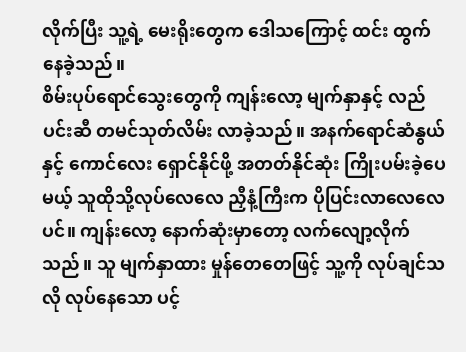လိုက်ပြီး သူ့ရဲ့ မေးရိုးတွေက ဒေါသကြောင့် ထင်း ထွက်နေခဲ့သည်။
စိမ်းပုပ်ရောင်သွေးတွေကို ကျန်းလော့ မျက်နှာနှင့် လည်ပင်းဆီ တမင်သုတ်လိမ်း လာခဲ့သည်။ အနက်ရောင်ဆံနွယ်နှင့် ကောင်လေး ရှောင်နိုင်ဖို့ အတတ်နိုင်ဆုံး ကြိုးပမ်းခဲ့ပေမယ့် သူထိုသို့လုပ်လေလေ ညှီနံ့ကြီးက ပိုပြင်းလာလေလေပင်။ ကျန်းလော့ နောက်ဆုံးမှာတော့ လက်လျော့လိုက်သည်။ သူ မျက်နှာထား မှုန်တေတေဖြင့် သူ့ကို လုပ်ချင်သလို လုပ်နေသော ပင့်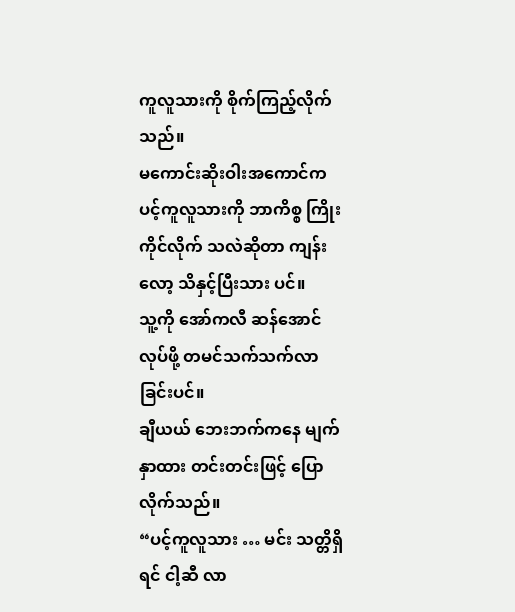ကူလူသားကို စိုက်ကြည့်လိုက်သည်။
မကောင်းဆိုးဝါးအကောင်က ပင့်ကူလူသားကို ဘာကိစ္စ ကြိုးကိုင်လိုက် သလဲဆိုတာ ကျန်းလော့ သိနှင့်ပြီးသား ပင်။
သူ့ကို အော်ကလီ ဆန်အောင်လုပ်ဖို့ တမင်သက်သက်လာခြင်းပင်။
ချီယယ် ဘေးဘက်ကနေ မျက်နှာထား တင်းတင်းဖြင့် ပြောလိုက်သည်။
“ပင့်ကူလူသား … မင်း သတ္တိရှိရင် ငါ့ဆီ လာ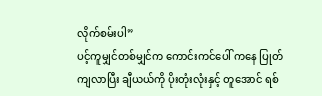လိုက်စမ်းပါ”
ပင့်ကူမျှင်တစ်မျှင်က ကောင်းကင်ပေါ် ကနေ ပြုတ်ကျလာပြီး ချီယယ်ကို ပိုးတုံးလုံးနှင့် တူအောင် ရစ်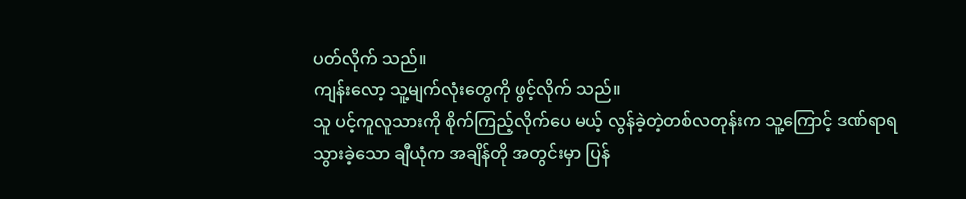ပတ်လိုက် သည်။
ကျန်းလော့ သူ့မျက်လုံးတွေကို ဖွင့်လိုက် သည်။
သူ ပင့်ကူလူသားကို စိုက်ကြည့်လိုက်ပေ မယ့် လွန်ခဲ့တဲ့တစ်လတုန်းက သူ့ကြောင့် ဒဏ်ရာရသွားခဲ့သော ချီယုံက အချိန်တို အတွင်းမှာ ပြန်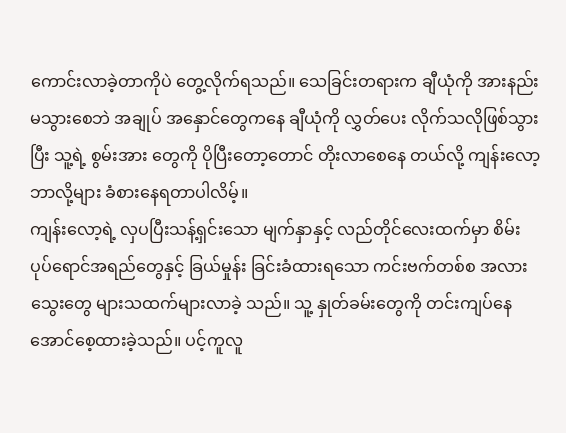ကောင်းလာခဲ့တာကိုပဲ တွေ့လိုက်ရသည်။ သေခြင်းတရားက ချီယုံကို အားနည်းမသွားစေဘဲ အချုပ် အနှောင်တွေကနေ ချီယုံကို လွှတ်ပေး လိုက်သလိုဖြစ်သွားပြီး သူ့ရဲ့ စွမ်းအား တွေကို ပိုပြီးတော့တောင် တိုးလာစေနေ တယ်လို့ ကျန်းလော့ ဘာလို့များ ခံစားနေရတာပါလိမ့်။
ကျန်းလော့ရဲ့ လှပပြီးသန့်ရှင်းသော မျက်နှာနှင့် လည်တိုင်လေးထက်မှာ စိမ်းပုပ်ရောင်အရည်တွေနှင့် ခြယ်မှုန်း ခြင်းခံထားရသော ကင်းဗက်တစ်စ အလား သွေးတွေ များသထက်များလာခဲ့ သည်။ သူ့ နှုတ်ခမ်းတွေကို တင်းကျပ်နေ အောင်စေ့ထားခဲ့သည်။ ပင့်ကူလူ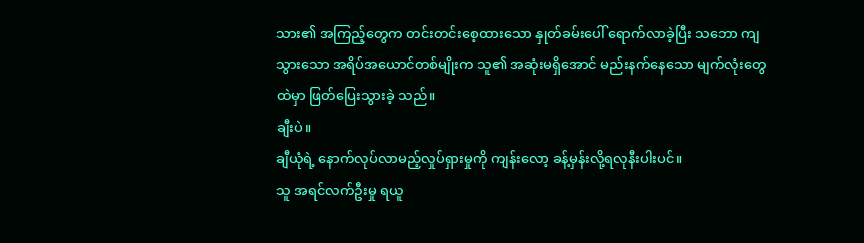သား၏ အကြည့်တွေက တင်းတင်းစေ့ထားသော နှုတ်ခမ်းပေါ် ရောက်လာခဲ့ပြီး သဘော ကျသွားသော အရိပ်အယောင်တစ်မျိုးက သူ၏ အဆုံးမရှိအောင် မည်းနက်နေသော မျက်လုံးတွေထဲမှာ ဖြတ်ပြေးသွားခဲ့ သည်။
ချီးပဲ။
ချီယုံရဲ့ နောက်လုပ်လာမည့်လှုပ်ရှားမှုကို ကျန်းလော့ ခန့်မှန်းလို့ရလုနီးပါးပင်။
သူ အရင်လက်ဦးမှု ရယူ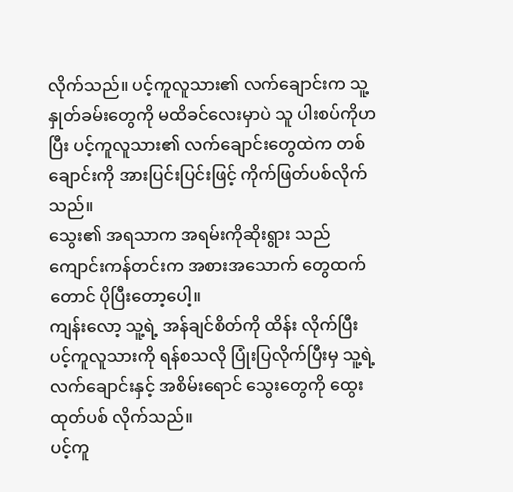လိုက်သည်။ ပင့်ကူလူသား၏ လက်ချောင်းက သူ့ နှုတ်ခမ်းတွေကို မထိခင်လေးမှာပဲ သူ ပါးစပ်ကိုဟပြီး ပင့်ကူလူသား၏ လက်ချောင်းတွေထဲက တစ်ချောင်းကို အားပြင်းပြင်းဖြင့် ကိုက်ဖြတ်ပစ်လိုက် သည်။
သွေး၏ အရသာက အရမ်းကိုဆိုးရွား သည် ကျောင်းကန်တင်းက အစားအသောက် တွေထက်တောင် ပိုပြီးတော့ပေါ့။
ကျန်းလော့ သူ့ရဲ့ အန်ချင်စိတ်ကို ထိန်း လိုက်ပြီး ပင့်ကူလူသားကို ရန်စသလို ပြုံးပြလိုက်ပြီးမှ သူ့ရဲ့ လက်ချောင်းနှင့် အစိမ်းရောင် သွေးတွေကို ထွေးထုတ်ပစ် လိုက်သည်။
ပင့်ကူ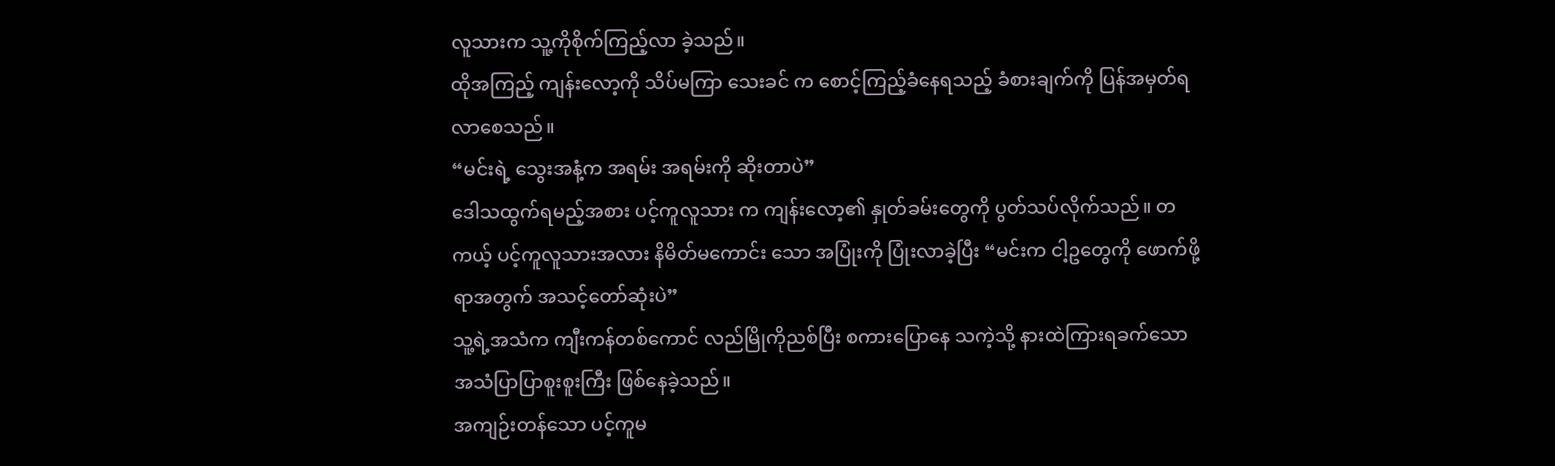လူသားက သူ့ကိုစိုက်ကြည့်လာ ခဲ့သည်။
ထိုအကြည့် ကျန်းလော့ကို သိပ်မကြာ သေးခင် က စောင့်ကြည့်ခံနေရသည့် ခံစားချက်ကို ပြန်အမှတ်ရလာစေသည်။
“မင်းရဲ့ သွေးအနံ့က အရမ်း အရမ်းကို ဆိုးတာပဲ”
ဒေါသထွက်ရမည့်အစား ပင့်ကူလူသား က ကျန်းလော့၏ နှုတ်ခမ်းတွေကို ပွတ်သပ်လိုက်သည်။ တကယ့် ပင့်ကူလူသားအလား နိမိတ်မကောင်း သော အပြုံးကို ပြုံးလာခဲ့ပြီး “မင်းက ငါ့ဥတွေကို ဖောက်ဖို့ရာအတွက် အသင့်တော်ဆုံးပဲ”
သူ့ရဲ့အသံက ကျီးကန်တစ်ကောင် လည်မြိုကိုညစ်ပြီး စကားပြောနေ သကဲ့သို့ နားထဲကြားရခက်သော အသံပြာပြာစူးစူးကြီး ဖြစ်နေခဲ့သည်။
အကျဉ်းတန်သော ပင့်ကူမ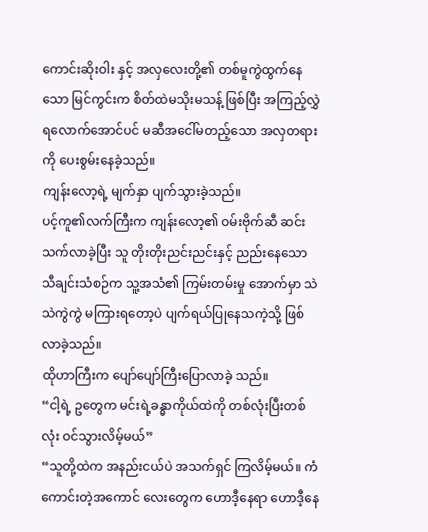ကောင်းဆိုးဝါး နှင့် အလှလေးတို့၏ တစ်မူကွဲထွက်နေ သော မြင်ကွင်းက စိတ်ထဲမသိုးမသန့် ဖြစ်ပြီး အကြည့်လွှဲရလောက်အောင်ပင် မဆီအငေါ်မတည့်သော အလှတရားကို ပေးစွမ်းနေခဲ့သည်။
ကျန်းလော့ရဲ့ မျက်နှာ ပျက်သွားခဲ့သည်။
ပင့်ကူ၏လက်ကြီးက ကျန်းလော့၏ ဝမ်းဗိုက်ဆီ ဆင်းသက်လာခဲ့ပြီး သူ တိုးတိုးညင်းညင်းနှင့် ညည်းနေသော သီချင်းသံစဉ်က သူ့အသံ၏ ကြမ်းတမ်းမှု အောက်မှာ သဲသဲကွဲကွဲ မကြားရတော့ပဲ ပျက်ရယ်ပြုနေသကဲ့သို့ ဖြစ်လာခဲ့သည်။
ထိုဟာကြီးက ပျော်ပျော်ကြီးပြောလာခဲ့ သည်။
“ငါ့ရဲ့ ဥတွေက မင်းရဲ့ခန္ဓာကိုယ်ထဲကို တစ်လုံးပြီးတစ်လုံး ဝင်သွားလိမ့်မယ်”
“သူတို့ထဲက အနည်းငယ်ပဲ အသက်ရှင် ကြလိမ့်မယ်။ ကံကောင်းတဲ့အကောင် လေးတွေက ဟောဒီ့နေရာ ဟောဒီ့နေ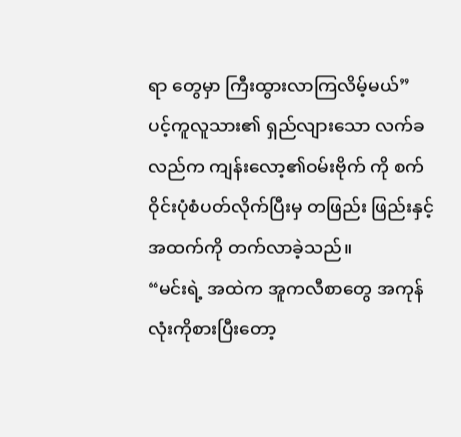ရာ တွေမှာ ကြီးထွားလာကြလိမ့်မယ်”
ပင့်ကူလူသား၏ ရှည်လျားသော လက်ခလည်က ကျန်းလော့၏ဝမ်းဗိုက် ကို စက်ဝိုင်းပုံစံပတ်လိုက်ပြီးမှ တဖြည်း ဖြည်းနှင့် အထက်ကို တက်လာခဲ့သည်။
“မင်းရဲ့ အထဲက အူကလီစာတွေ အကုန်လုံးကိုစားပြီးတော့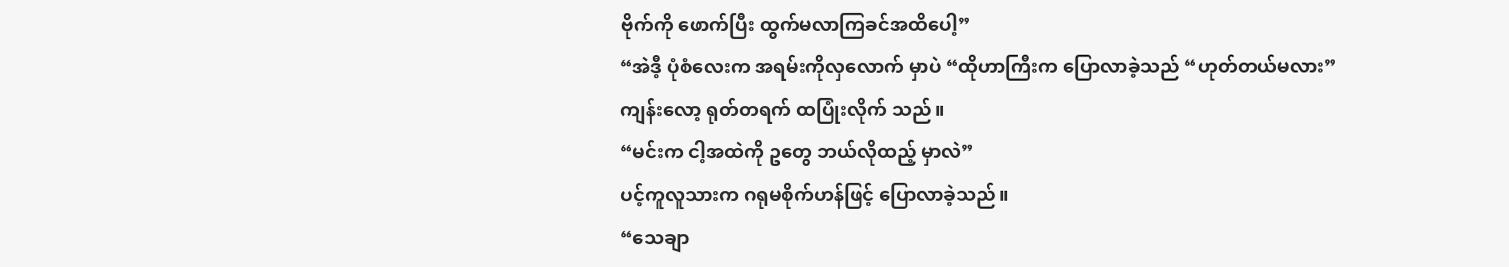ဗိုက်ကို ဖောက်ပြီး ထွက်မလာကြခင်အထိပေါ့”
“အဲဒီ့ ပုံစံလေးက အရမ်းကိုလှလောက် မှာပဲ “ထိုဟာကြီးက ပြောလာခဲ့သည် “ဟုတ်တယ်မလား”
ကျန်းလော့ ရုတ်တရက် ထပြုံးလိုက် သည်။
“မင်းက ငါ့အထဲကို ဥတွေ ဘယ်လိုထည့် မှာလဲ”
ပင့်ကူလူသားက ဂရုမစိုက်ဟန်ဖြင့် ပြောလာခဲ့သည်။
“သေချာ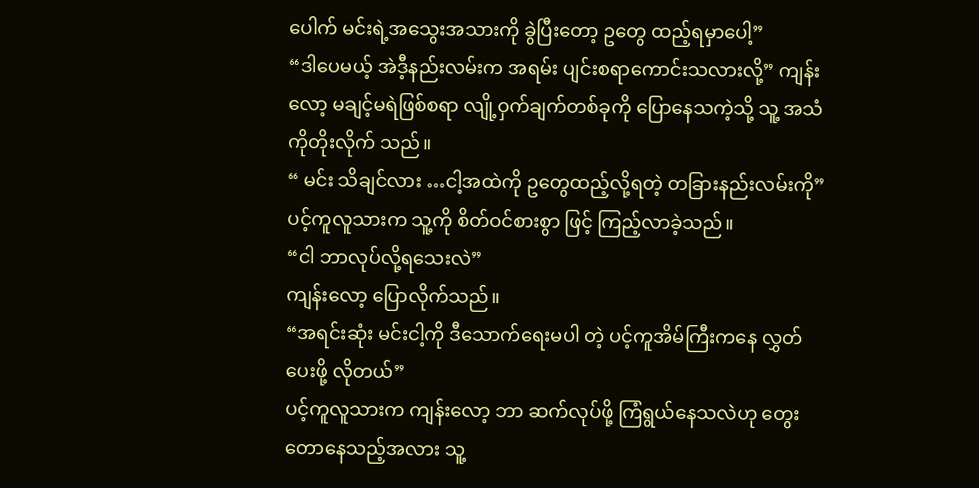ပေါက် မင်းရဲ့အသွေးအသားကို ခွဲပြီးတော့ ဥတွေ ထည့်ရမှာပေါ့”
“ဒါပေမယ့် အဲဒီ့နည်းလမ်းက အရမ်း ပျင်းစရာကောင်းသလားလို့” ကျန်းလော့ မချင့်မရဲဖြစ်စရာ လျို့ဝှက်ချက်တစ်ခုကို ပြောနေသကဲ့သို့ သူ့ အသံကိုတိုးလိုက် သည်။
“ မင်း သိချင်လား …ငါ့အထဲကို ဥတွေထည့်လို့ရတဲ့ တခြားနည်းလမ်းကို”
ပင့်ကူလူသားက သူ့ကို စိတ်ဝင်စားစွာ ဖြင့် ကြည့်လာခဲ့သည်။
“ငါ ဘာလုပ်လို့ရသေးလဲ”
ကျန်းလော့ ပြောလိုက်သည်။
“အရင်းဆုံး မင်းငါ့ကို ဒီသောက်ရေးမပါ တဲ့ ပင့်ကူအိမ်ကြီးကနေ လွှတ်ပေးဖို့ လိုတယ်”
ပင့်ကူလူသားက ကျန်းလော့ ဘာ ဆက်လုပ်ဖို့ ကြံရွယ်နေသလဲဟု တွေးတောနေသည့်အလား သူ့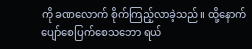ကို ခဏလောက် စိုက်ကြည့်လာခဲ့သည်။ ထို့နောက် ပျော်စေပြက်စေသဘော ရယ်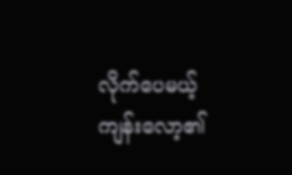လိုက်ပေမယ့် ကျန်းလော့၏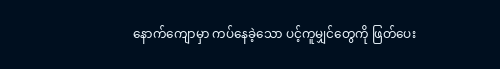နောက်ကျောမှာ ကပ်နေခဲ့သော ပင့်ကူမျှင်တွေကို ဖြတ်ပေး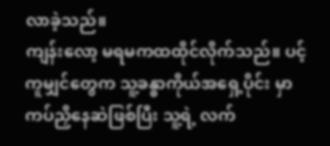လာခဲ့သည်။
ကျန်းလော့ မရမကထထိုင်လိုက်သည်။ ပင့်ကူမျှင်တွေက သူ့ခန္ဓာကိုယ်အရှေ့ပိုင်း မှာ ကပ်ညှိနေဆဲဖြစ်ပြီး သူ့ရဲ့ လက်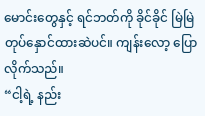မောင်းတွေနှင့် ရင်ဘတ်ကို ခိုင်ခိုင် မြဲမြဲ တုပ်နှောင်ထားဆဲပင်။ ကျန်းလော့ ပြောလိုက်သည်။
“ငါ့ရဲ့ နည်း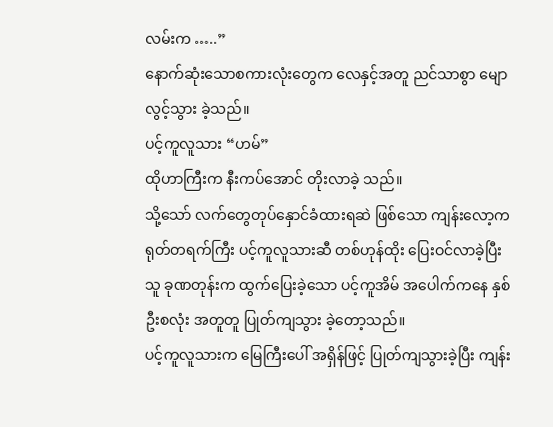လမ်းက …..”
နောက်ဆုံးသောစကားလုံးတွေက လေနှင့်အတူ ညင်သာစွာ မျောလွင့်သွား ခဲ့သည်။
ပင့်ကူလူသား “ဟမ်”
ထိုဟာကြီးက နီးကပ်အောင် တိုးလာခဲ့ သည်။
သို့သော် လက်တွေတုပ်နှောင်ခံထားရဆဲ ဖြစ်သော ကျန်းလော့က ရုတ်တရက်ကြီး ပင့်ကူလူသားဆီ တစ်ဟုန်ထိုး ပြေးဝင်လာခဲ့ပြီး သူ ခုဏတုန်းက ထွက်ပြေးခဲ့သော ပင့်ကူအိမ် အပေါက်ကနေ နှစ်ဦးစလုံး အတူတူ ပြုတ်ကျသွား ခဲ့တော့သည်။
ပင့်ကူလူသားက မြေကြီးပေါ် အရှိန်ဖြင့် ပြုတ်ကျသွားခဲ့ပြီး ကျန်း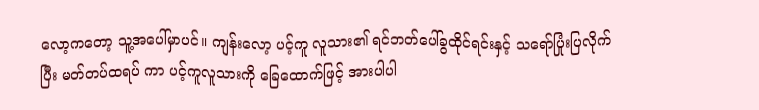လော့ကတော့ သူ့အပေါ်မှာပင်။ ကျန်းလော့ ပင့်ကူ လူသား၏ ရင်ဘတ်ပေါ်ခွထိုင်ရင်းနှင့် သရော်ပြုံးပြလိုက်ပြီး မတ်တပ်ထရပ် ကာ ပင့်ကူလူသားကို ခြေထောက်ဖြင့် အားပါပါ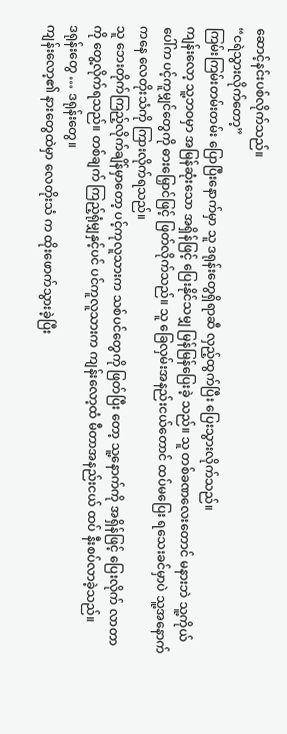ဆောင့်နင်းပစ်လိုက်သည်။
“ငရဲသွားလိုက်တော့”
ကြမ်းကြမ်းတမ်းတမ်း ပြောပြီးနောက်မှာ သူ ဒရုန်းတွေရှိရာဆီ လှည့်ထွက်ပြီး ပြေးသွားလိုက်သည်။
ကျန်းလော့ သူ့ဘဝမှာ အမြန်ဆုံးသော အရှိန်ဖြင့် ပြေးနိုင်သမျှ မြန်မြန်ပြေးခဲ့ သည်။ သူ တစ်ခဏလေးတောင် မနားဘဲ သူ့ကိုယ်ပေါ်က ပင့်ကူမျှင်တွေကို ဓားမြှောင်ဖြင့် ဖြတ်လိုက်သည်။ သူ ခြေလှမ်းအနည်းငယ်တောင် ထပ်မပြေး ရသေးခင်မှာပဲ သူ့အနောက်ကနေ လေတိုးသံကို ကြားလိုက်ရသည်။
သူ ဘေးတိုက်ကြည့်လိုက်ချိန်မှာတော့ ပင့်ကုလူသားက သစ်ပင်တွေကို ဖြတ်ပြီး တော့ သူ့နောက်ကို အရှိန်ဖြင့် ပြေးလိုက် လာတာကို တွေ့လိုက်ရသည်။ တစ်ချက် ကြည့်ရုံမျှနှင့်ပင် ပင်ကူလူသားက ကျန်းလော့ထံ မီတာအနည်းငယ် ထပ် နီးစပ်လာခဲ့သည်။
ဒရုန်းတွေ … ဒရုန်းတွေ။
ကျန်းလော့၏ နားတွေထဲမှာ လေတိုးသံ က ထိုးဖောက်သွားခဲ့ပြီး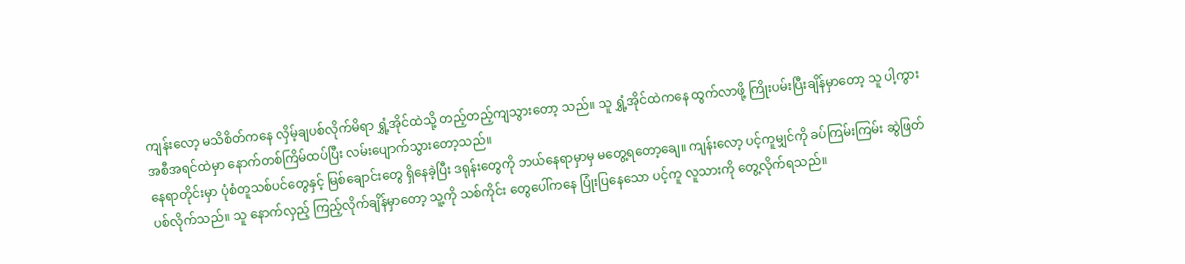ကျန်းလော့ မသိစိတ်ကနေ လှိမ့်ချပစ်လိုက်မိရာ ရွှံ့အိုင်ထဲသို့ တည့်တည့်ကျသွားတော့ သည်။ သူ ရွှံ့အိုင်ထဲကနေ ထွက်လာဖို့ ကြိုးပမ်းပြီးချိန်မှာတော့ သူ ပါ့ကွား အစီအရင်ထဲမှာ နောက်တစ်ကြိမ်ထပ်ပြီး လမ်းပျောက်သွားတော့သည်။
နေရာတိုင်းမှာ ပုံစံတူသစ်ပင်တွေနှင့် မြစ်ချောင်းတွေ ရှိနေခဲ့ပြီး ဒရုန်းတွေကို ဘယ်နေရာမှာမှ မတွေ့ရတော့ချေ။ ကျန်းလော့ ပင့်ကူမျှင်ကို ခပ်ကြမ်းကြမ်း ဆွဲဖြတ်ပစ်လိုက်သည်။ သူ နောက်လှည့် ကြည့်လိုက်ချိန်မှာတော့ သူ့ကို သစ်ကိုင်း တွေပေါ်ကနေ ပြုံးပြနေသော ပင့်ကူ လူသားကို တွေ့လိုက်ရသည်။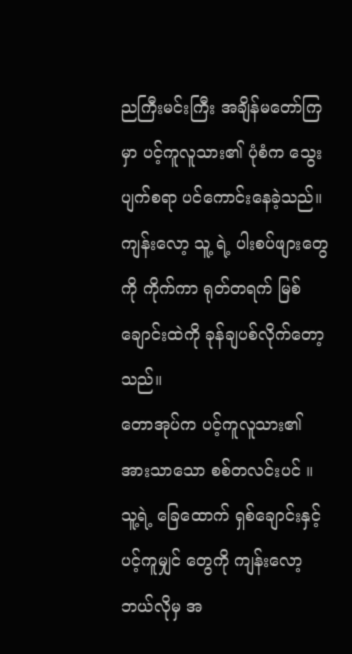ညကြီးမင်းကြီး အချိန်မတော်ကြမှာ ပင့်ကူလူသား၏ ပုံစံက သွေးပျက်စရာ ပင်ကောင်းနေခဲ့သည်။ ကျန်းလော့ သူ့ ရဲ့ ပါးစပ်ဖျားတွေကို ကိုက်ကာ ရုတ်တရက် မြစ်ချောင်းထဲကို ခုန်ချပစ်လိုက်တော့ သည်။
တောအုပ်က ပင့်ကူလူသား၏ အားသာသော စစ်တလင်းပင် ။ သူ့ရဲ့ ခြေထောက် ရှစ်ချောင်းနှင့် ပင့်ကူမျှင် တွေကို ကျန်းလော့ ဘယ်လိုမှ အ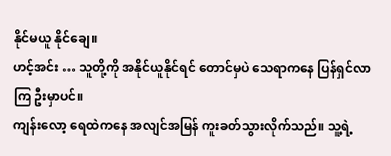နိုင်မယူ နိုင်ချေ။
ဟင့်အင်း … သူတို့ကို အနိုင်ယူနိုင်ရင် တောင်မှပဲ သေရာကနေ ပြန်ရှင်လာကြ ဦးမှာပင်။
ကျန်းလော့ ရေထဲကနေ အလျင်အမြန် ကူးခတ်သွားလိုက်သည်။ သူ့ရဲ့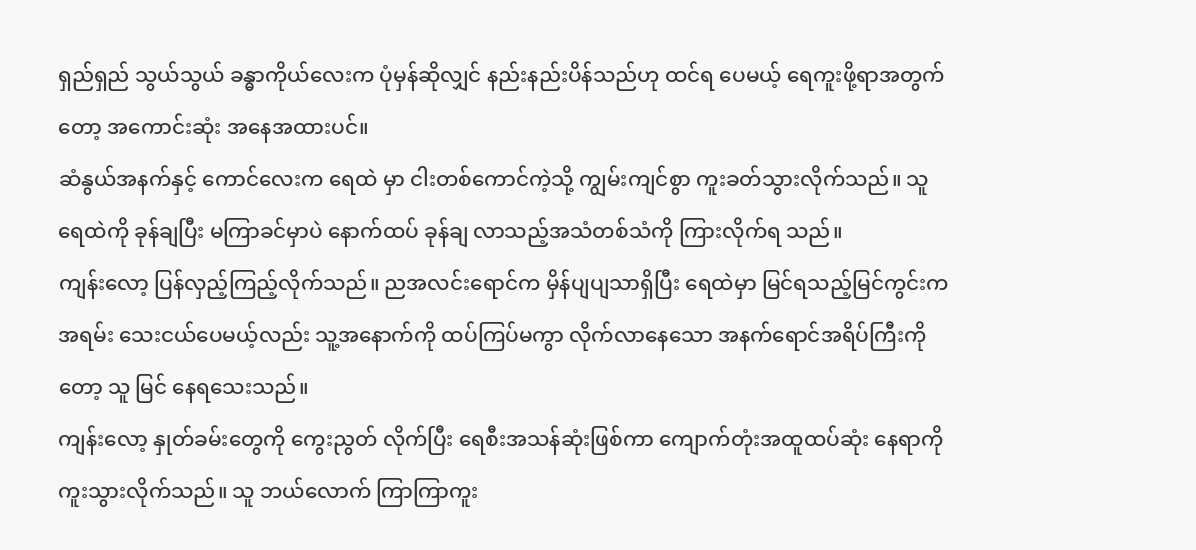ရှည်ရှည် သွယ်သွယ် ခန္ဓာကိုယ်လေးက ပုံမှန်ဆိုလျှင် နည်းနည်းပိန်သည်ဟု ထင်ရ ပေမယ့် ရေကူးဖို့ရာအတွက်တော့ အကောင်းဆုံး အနေအထားပင်။
ဆံနွယ်အနက်နှင့် ကောင်လေးက ရေထဲ မှာ ငါးတစ်ကောင်ကဲ့သို့ ကျွမ်းကျင်စွာ ကူးခတ်သွားလိုက်သည်။ သူ ရေထဲကို ခုန်ချပြီး မကြာခင်မှာပဲ နောက်ထပ် ခုန်ချ လာသည့်အသံတစ်သံကို ကြားလိုက်ရ သည်။
ကျန်းလော့ ပြန်လှည့်ကြည့်လိုက်သည်။ ညအလင်းရောင်က မှိန်ပျပျသာရှိပြီး ရေထဲမှာ မြင်ရသည့်မြင်ကွင်းက အရမ်း သေးငယ်ပေမယ့်လည်း သူ့အနောက်ကို ထပ်ကြပ်မကွာ လိုက်လာနေသော အနက်ရောင်အရိပ်ကြီးကိုတော့ သူ မြင် နေရသေးသည်။
ကျန်းလော့ နှုတ်ခမ်းတွေကို ကွေးညွတ် လိုက်ပြီး ရေစီးအသန်ဆုံးဖြစ်ကာ ကျောက်တုံးအထူထပ်ဆုံး နေရာကို ကူးသွားလိုက်သည်။ သူ ဘယ်လောက် ကြာကြာကူး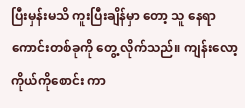ပြီးမှန်းမသိ ကူးပြီးချိန်မှာ တော့ သူ နေရာကောင်းတစ်ခုကို တွေ့ လိုက်သည်။ ကျန်းလော့ ကိုယ်ကိုစောင်း ကာ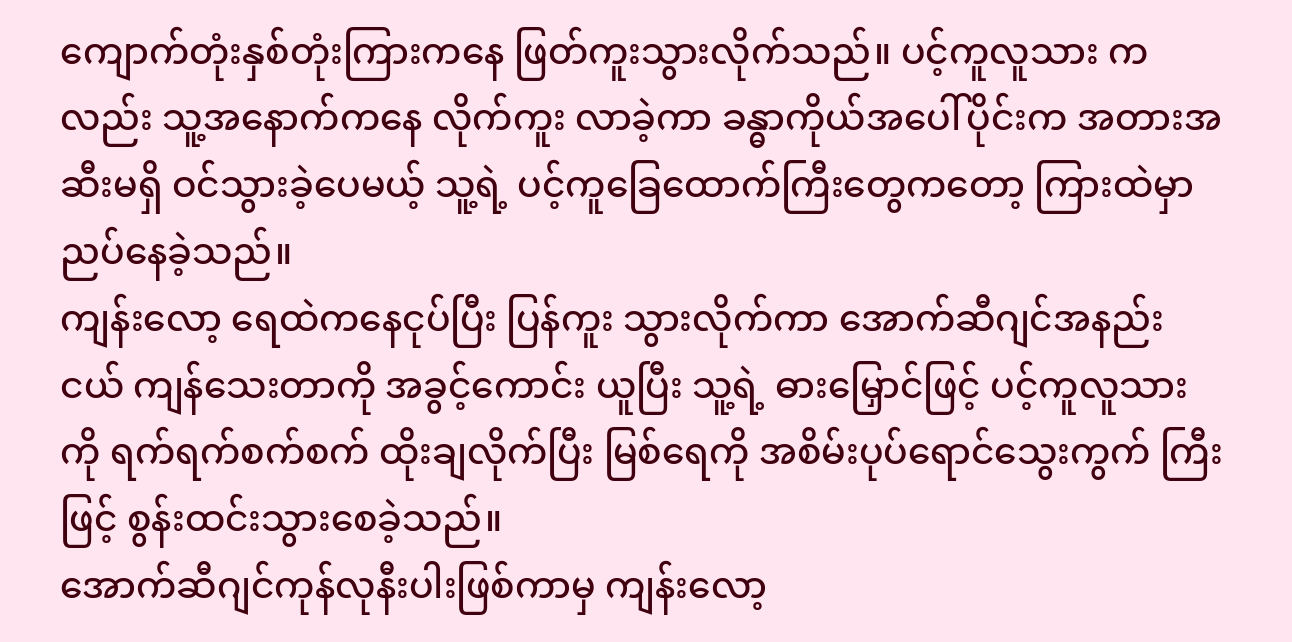ကျောက်တုံးနှစ်တုံးကြားကနေ ဖြတ်ကူးသွားလိုက်သည်။ ပင့်ကူလူသား ကလည်း သူ့အနောက်ကနေ လိုက်ကူး လာခဲ့ကာ ခန္ဓာကိုယ်အပေါ်ပိုင်းက အတားအဆီးမရှိ ဝင်သွားခဲ့ပေမယ့် သူ့ရဲ့ ပင့်ကူခြေထောက်ကြီးတွေကတော့ ကြားထဲမှာ ညပ်နေခဲ့သည်။
ကျန်းလော့ ရေထဲကနေငုပ်ပြီး ပြန်ကူး သွားလိုက်ကာ အောက်ဆီဂျင်အနည်း ငယ် ကျန်သေးတာကို အခွင့်ကောင်း ယူပြီး သူ့ရဲ့ ဓားမြှောင်ဖြင့် ပင့်ကူလူသား ကို ရက်ရက်စက်စက် ထိုးချလိုက်ပြီး မြစ်ရေကို အစိမ်းပုပ်ရောင်သွေးကွက် ကြီးဖြင့် စွန်းထင်းသွားစေခဲ့သည်။
အောက်ဆီဂျင်ကုန်လုနီးပါးဖြစ်ကာမှ ကျန်းလော့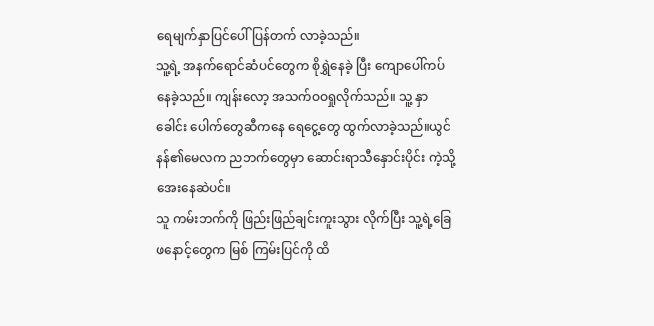ရေမျက်နှာပြင်ပေါ် ပြန်တက် လာခဲ့သည်။
သူ့ရဲ့ အနက်ရောင်ဆံပင်တွေက စိုရွှဲနေခဲ့ ပြီး ကျောပေါ်ကပ်နေခဲ့သည်။ ကျန်းလော့ အသက်ဝဝရှုလိုက်သည်။ သူ့ နှာခေါင်း ပေါက်တွေဆီကနေ ရေငွေ့တွေ ထွက်လာခဲ့သည်။ယွင်နန်၏မေလက ညဘက်တွေမှာ ဆောင်းရာသီနှောင်းပိုင်း ကဲ့သို့ အေးနေဆဲပင်။
သူ ကမ်းဘက်ကို ဖြည်းဖြည်ချင်းကူးသွား လိုက်ပြီး သူ့ရဲ့ခြေဖနောင့်တွေက မြစ် ကြမ်းပြင်ကို ထိ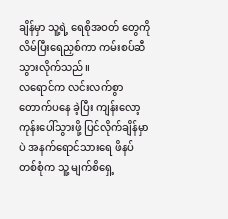ချိန်မှာ သူ့ရဲ့ ရေစိုအဝတ် တွေကို လိမ်ပြီးရေညှစ်ကာ ကမ်းစပ်ဆီ သွားလိုက်သည်။
လရောင်က လင်းလက်စွာတောက်ပနေ ခဲ့ပြီး ကျန်းလော့ ကုန်းပေါ်သွားဖို့ ပြင်လိုက်ချိန်မှာပဲ အနက်ရောင်သားရေ ဖိနပ်တစ်စုံက သူ့ မျက်စိရှေ့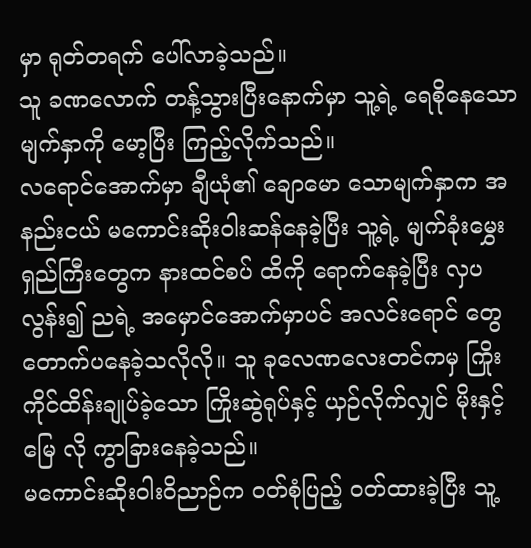မှာ ရုတ်တရက် ပေါ်လာခဲ့သည်။
သူ ခဏလောက် တန့်သွားပြီးနောက်မှာ သူ့ရဲ့ ရေစိုနေသောမျက်နှာကို မော့ပြီး ကြည့်လိုက်သည်။
လရောင်အောက်မှာ ချီယုံ၏ ချောမော သောမျက်နှာက အနည်းငယ် မကောင်းဆိုးဝါးဆန်နေခဲ့ပြီး သူ့ရဲ့ မျက်ခုံးမွှေးရှည်ကြီးတွေက နားထင်စပ် ထိကို ရောက်နေခဲ့ပြီး လှပလွန်း၍ ညရဲ့ အမှောင်အောက်မှာပင် အလင်းရောင် တွေ တောက်ပနေခဲ့သလိုလို။ သူ ခုလေဏလေးတင်ကမှ ကြိုးကိုင်ထိန်းချုပ်ခဲ့သော ကြိုးဆွဲရုပ်နှင့် ယှဉ်လိုက်လျှင် မိုးနှင့်မြေ လို ကွာခြားနေခဲ့သည်။
မကောင်းဆိုးဝါးဝိညာဉ်က ဝတ်စုံပြည့် ဝတ်ထားခဲ့ပြီး သူ့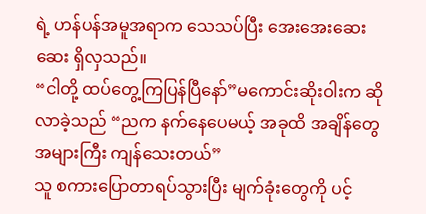ရဲ့ ဟန်ပန်အမူအရာက သေသပ်ပြီး အေးအေးဆေးဆေး ရှိလှသည်။
“ငါတို့ ထပ်တွေ့ကြပြန်ပြီနော်”မကောင်းဆိုးဝါးက ဆိုလာခဲ့သည် “ညက နက်နေပေမယ့် အခုထိ အချိန်တွေ အများကြီး ကျန်သေးတယ်”
သူ စကားပြောတာရပ်သွားပြီး မျက်ခုံးတွေကို ပင့်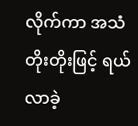လိုက်ကာ အသံတိုးတိုးဖြင့် ရယ်လာခဲ့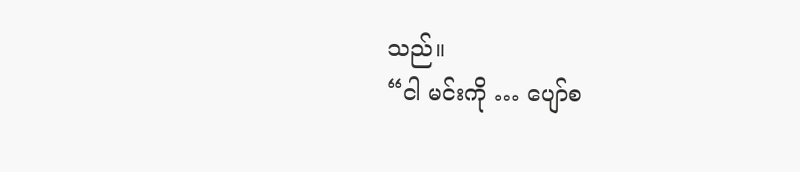သည်။
“ငါ မင်းကို … ပျော်စ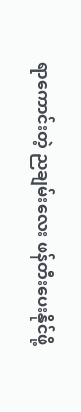ရာကောင်းတဲ့ ညချမ်းလေး ဖန်တီးပေးနိုင်ဖို့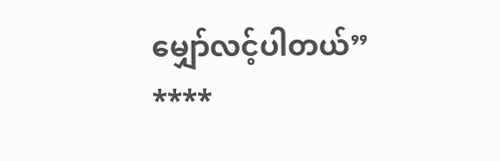မျှော်လင့်ပါတယ်”
****